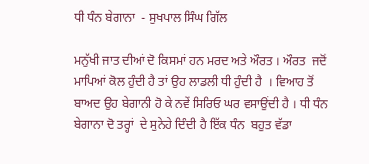ਧੀ ਧੰਨ ਬੇਗਾਨਾ  - ਸੁਖਪਾਲ ਸਿੰਘ ਗਿੱਲ

ਮਨੁੱਖੀ ਜਾਤ ਦੀਆਂ ਦੋ ਕਿਸਮਾਂ ਹਨ ਮਰਦ ਅਤੇ ਔਰਤ । ਔਰਤ  ਜਦੋਂ ਮਾਪਿਆਂ ਕੋਲ ਹੁੰਦੀ ਹੈ ਤਾਂ ਉਹ ਲਾਡਲੀ ਧੀ ਹੁੰਦੀ ਹੈ  । ਵਿਆਹ ਤੋਂ ਬਾਅਦ ਉਹ ਬੇਗਾਨੀ ਹੋ ਕੇ ਨਵੇਂ ਸਿਰਿਓ ਘਰ ਵਸਾਉਂਦੀ ਹੈ । ਧੀ ਧੰਨ ਬੇਗਾਨਾ ਦੋ ਤਰ੍ਹਾਂ  ਦੇ ਸੁਨੇਹੇ ਦਿੰਦੀ ਹੈ ਇੱਕ ਧੰਨ  ਬਹੁਤ ਵੱਡਾ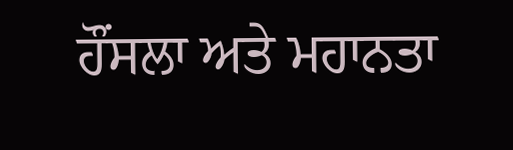ਹੌਂਸਲਾ ਅਤੇ ਮਹਾਨਤਾ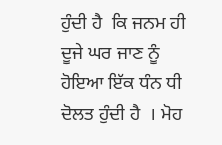ਹੁੰਦੀ ਹੈ  ਕਿ ਜਨਮ ਹੀ ਦੂਜੇ ਘਰ ਜਾਣ ਨੂੰ ਹੋਇਆ ਇੱਕ ਧੰਨ ਧੀ ਦੋਲਤ ਹੁੰਦੀ ਹੈ  । ਮੋਹ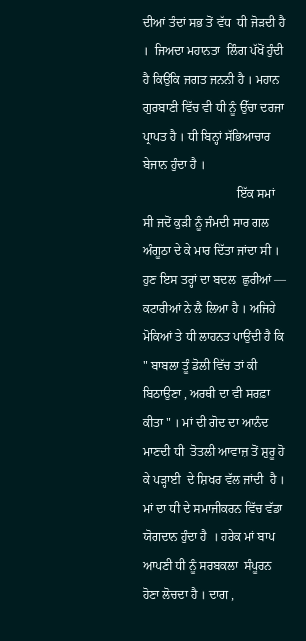ਦੀਆਂ ਤੰਦਾਂ ਸਭ ਤੋਂ ਵੱਧ  ਧੀ ਜੋੜਦੀ ਹੈ ।  ਜਿਅਦਾ ਮਹਾਨਤਾ  ਲਿੰਗ ਪੱਖੋਂ ਹੁੰਦੀ ਹੈ ਕਿਉਂਕਿ ਜਗਤ ਜਨਨੀ ਹੈ । ਮਹਾਨ ਗੁਰਬਾਣੀ ਵਿੱਚ ਵੀ ਧੀ ਨੂੰ ਉੱਚਾ ਦਰਜਾ ਪ੍ਰਾਪਤ ਹੈ । ਧੀ ਬਿਨ੍ਹਾਂ ਸੱਭਿਆਚਾਰ ਬੇਜਾਨ ਹੁੰਦਾ ਹੈ ।
                              ਇੱਕ ਸਮਾਂ ਸੀ ਜਦੋਂ ਕੁੜੀ ਨੂੰ ਜੰਮਦੀ ਸਾਰ ਗਲ ਅੰਗੂਠਾ ਦੇ ਕੇ ਮਾਰ ਦਿੱਤਾ ਜਾਂਦਾ ਸੀ । ਹੁਣ ਇਸ ਤਰ੍ਹਾਂ ਦਾ ਬਦਲ  ਛੁਰੀਆਂ — ਕਟਾਰੀਆਂ ਨੇ ਲੈ ਲਿਆ ਹੈ । ਅਜਿਹੇ ਮੋਕਿਆਂ ਤੇ ਧੀ ਲਾਹਨਤ ਪਾਉਂਦੀ ਹੈ ਕਿ " ਬਾਬਲਾ ਤੂੰ ਡੋਲੀ ਵਿੱਚ ਤਾਂ ਕੀ ਬਿਠਾਉਣਾ , ਅਰਥੀ ਦਾ ਵੀ ਸਰਫ਼ਾ ਕੀਤਾ " । ਮਾਂ ਦੀ ਗੋਦ ਦਾ ਆਨੰਦ ਮਾਣਦੀ ਧੀ  ਤੋਤਲੀ ਆਵਾਜ਼ ਤੋਂ ਸ਼ੁਰੂ ਹੋ ਕੇ ਪੜ੍ਹਾਈ  ਦੇ ਸ਼ਿਖਰ ਵੱਲ ਜਾਂਦੀ  ਹੈ ।  ਮਾਂ ਦਾ ਧੀ ਦੇ ਸਮਾਜੀਕਰਨ ਵਿੱਚ ਵੱਡਾ ਯੋਗਦਾਨ ਹੁੰਦਾ ਹੈ  । ਹਰੇਕ ਮਾਂ ਬਾਪ  ਆਪਣੀ ਧੀ ਨੂੰ ਸਰਬਕਲਾ  ਸੰਪੂਰਨ  ਹੋਣਾ ਲੋਚਦਾ ਹੈ । ਦਾਗ ,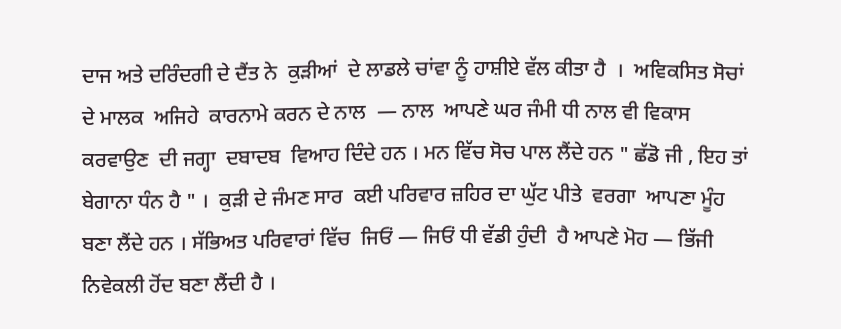ਦਾਜ ਅਤੇ ਦਰਿੰਦਗੀ ਦੇ ਦੈਂਤ ਨੇ  ਕੁੜੀਆਂ  ਦੇ ਲਾਡਲੇ ਚਾਂਵਾ ਨੂੰ ਹਾਸ਼ੀਏ ਵੱਲ ਕੀਤਾ ਹੈ  ।  ਅਵਿਕਸਿਤ ਸੋਚਾਂ ਦੇ ਮਾਲਕ  ਅਜਿਹੇ  ਕਾਰਨਾਮੇ ਕਰਨ ਦੇ ਨਾਲ  — ਨਾਲ  ਆਪਣੇ ਘਰ ਜੰਮੀ ਧੀ ਨਾਲ ਵੀ ਵਿਕਾਸ ਕਰਵਾਉਣ  ਦੀ ਜਗ੍ਹਾ  ਦਬਾਦਬ  ਵਿਆਹ ਦਿੰਦੇ ਹਨ । ਮਨ ਵਿੱਚ ਸੋਚ ਪਾਲ ਲੈਂਦੇ ਹਨ " ਛੱਡੋ ਜੀ , ਇਹ ਤਾਂ ਬੇਗਾਨਾ ਧੰਨ ਹੈ " ।  ਕੁੜੀ ਦੇ ਜੰਮਣ ਸਾਰ  ਕਈ ਪਰਿਵਾਰ ਜ਼ਹਿਰ ਦਾ ਘੁੱਟ ਪੀਤੇ  ਵਰਗਾ  ਆਪਣਾ ਮੂੰਹ ਬਣਾ ਲੈਂਦੇ ਹਨ । ਸੱਭਿਅਤ ਪਰਿਵਾਰਾਂ ਵਿੱਚ  ਜਿਓਂ — ਜਿਓਂ ਧੀ ਵੱਡੀ ਹੁੰਦੀ  ਹੈ ਆਪਣੇ ਮੋਹ — ਭਿੱਜੀ ਨਿਵੇਕਲੀ ਹੋਂਦ ਬਣਾ ਲੈਂਦੀ ਹੈ ।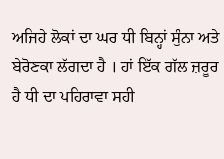ਅਜਿਹੇ ਲੋਕਾਂ ਦਾ ਘਰ ਧੀ ਬਿਨ੍ਹਾਂ ਸੁੰਨਾ ਅਤੇ ਬੇਰੋਣਕਾ ਲੱਗਦਾ ਹੈ । ਹਾਂ ਇੱਕ ਗੱਲ ਜ਼ਰੂਰ ਹੈ ਧੀ ਦਾ ਪਹਿਰਾਵਾ ਸਹੀ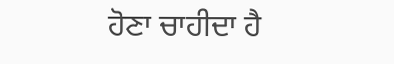ਹੋਣਾ ਚਾਹੀਦਾ ਹੈ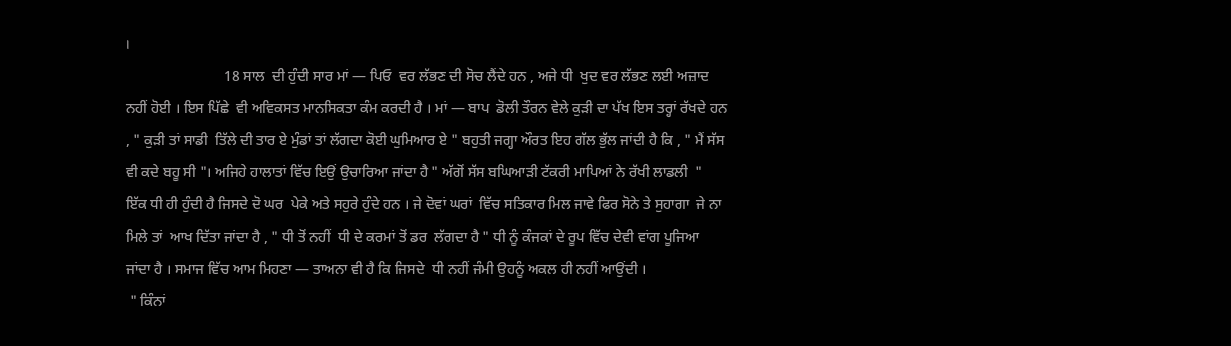।
                           18 ਸਾਲ  ਦੀ ਹੁੰਦੀ ਸਾਰ ਮਾਂ — ਪਿਓ  ਵਰ ਲੱਭਣ ਦੀ ਸੋਚ ਲੈਂਦੇ ਹਨ , ਅਜੇ ਧੀ  ਖੁਦ ਵਰ ਲੱਭਣ ਲਈ ਅਜ਼ਾਦ ਨਹੀਂ ਹੋਈ । ਇਸ ਪਿੱਛੇ  ਵੀ ਅਵਿਕਸਤ ਮਾਨਸਿਕਤਾ ਕੰਮ ਕਰਦੀ ਹੈ । ਮਾਂ — ਬਾਪ  ਡੋਲੀ ਤੌਰਨ ਵੇਲੇ ਕੁੜੀ ਦਾ ਪੱਖ ਇਸ ਤਰ੍ਹਾਂ ਰੱਖਦੇ ਹਨ , " ਕੁੜੀ ਤਾਂ ਸਾਡੀ  ਤਿੱਲੇ ਦੀ ਤਾਰ ਏ ਮੁੰਡਾਂ ਤਾਂ ਲੱਗਦਾ ਕੋਈ ਘੁਮਿਆਰ ਏ " ਬਹੁਤੀ ਜਗ੍ਹਾ ਔਰਤ ਇਹ ਗੱਲ ਭੁੱਲ ਜਾਂਦੀ ਹੈ ਕਿ , " ਮੈਂ ਸੱਸ ਵੀ ਕਦੇ ਬਹੂ ਸੀ "। ਅਜਿਹੇ ਹਾਲਾਤਾਂ ਵਿੱਚ ਇਉਂ ਉਚਾਰਿਆ ਜਾਂਦਾ ਹੈ " ਅੱਗੋਂ ਸੱਸ ਬਘਿਆੜੀ ਟੱਕਰੀ ਮਾਪਿਆਂ ਨੇ ਰੱਖੀ ਲਾਡਲੀ  "  ਇੱਕ ਧੀ ਹੀ ਹੁੰਦੀ ਹੈ ਜਿਸਦੇ ਦੋ ਘਰ  ਪੇਕੇ ਅਤੇ ਸਹੁਰੇ ਹੁੰਦੇ ਹਨ । ਜੇ ਦੋਵਾਂ ਘਰਾਂ  ਵਿੱਚ ਸਤਿਕਾਰ ਮਿਲ ਜਾਵੇ ਫਿਰ ਸੋਨੇ ਤੇ ਸੁਹਾਗਾ  ਜੇ ਨਾ ਮਿਲੇ ਤਾਂ  ਆਖ ਦਿੱਤਾ ਜਾਂਦਾ ਹੈ , " ਧੀ ਤੋਂ ਨਹੀਂ  ਧੀ ਦੇ ਕਰਮਾਂ ਤੋਂ ਡਰ  ਲੱਗਦਾ ਹੈ " ਧੀ ਨੂੰ ਕੰਜਕਾਂ ਦੇ ਰੂਪ ਵਿੱਚ ਦੇਵੀ ਵਾਂਗ ਪੂਜਿਆ  ਜਾਂਦਾ ਹੈ । ਸਮਾਜ ਵਿੱਚ ਆਮ ਮਿਹਣਾ — ਤਾਅਨਾ ਵੀ ਹੈ ਕਿ ਜਿਸਦੇ  ਧੀ ਨਹੀਂ ਜੰਮੀ ਉਹਨੂੰ ਅਕਲ ਹੀ ਨਹੀਂ ਆਉਂਦੀ ।
 " ਕਿੰਨਾਂ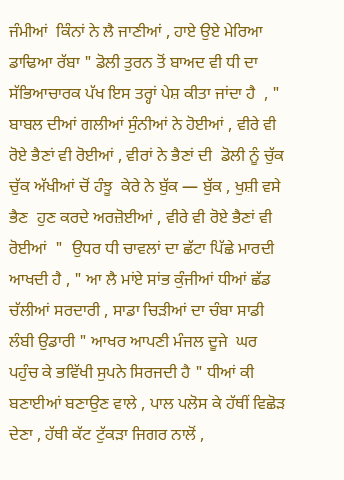ਜੰਮੀਆਂ  ਕਿੰਨਾਂ ਨੇ ਲੈ ਜਾਣੀਆਂ , ਹਾਏ ਉਏ ਮੇਰਿਆ ਡਾਢਿਆ ਰੱਬਾ " ਡੋਲੀ ਤੁਰਨ ਤੋਂ ਬਾਅਦ ਵੀ ਧੀ ਦਾ ਸੱਭਿਆਚਾਰਕ ਪੱਖ ਇਸ ਤਰ੍ਹਾਂ ਪੇਸ਼ ਕੀਤਾ ਜਾਂਦਾ ਹੈ  , " ਬਾਬਲ ਦੀਆਂ ਗਲੀਆਂ ਸੁੰਨੀਆਂ ਨੇ ਹੋਈਆਂ , ਵੀਰੇ ਵੀ ਰੋਏ ਭੈਣਾਂ ਵੀ ਰੋਈਆਂ , ਵੀਰਾਂ ਨੇ ਭੈਣਾਂ ਦੀ  ਡੋਲੀ ਨੂੰ ਚੁੱਕ ਚੁੱਕ ਅੱਖੀਆਂ ਚੋਂ ਹੰਝੂ  ਕੇਰੇ ਨੇ ਬੁੱਕ — ਬੁੱਕ , ਖੁਸ਼ੀ ਵਸੇ ਭੈਣ  ਹੁਣ ਕਰਦੇ ਅਰਜ਼ੋਈਆਂ , ਵੀਰੇ ਵੀ ਰੋਏ ਭੈਣਾਂ ਵੀ ਰੋਈਆਂ  "  ਉਧਰ ਧੀ ਚਾਵਲਾਂ ਦਾ ਛੱਟਾ ਪਿੱਛੇ ਮਾਰਦੀ ਆਖਦੀ ਹੈ , " ਆ ਲੈ ਮਾਂਏ ਸਾਂਭ ਕੁੰਜੀਆਂ ਧੀਆਂ ਛੱਡ ਚੱਲੀਆਂ ਸਰਦਾਰੀ , ਸਾਡਾ ਚਿੜੀਆਂ ਦਾ ਚੰਬਾ ਸਾਡੀ ਲੰਬੀ ਉਡਾਰੀ " ਆਖਰ ਆਪਣੀ ਮੰਜਲ ਦੂਜੇ  ਘਰ ਪਹੁੰਚ ਕੇ ਭਵਿੱਖੀ ਸੁਪਨੇ ਸਿਰਜਦੀ ਹੈ " ਧੀਆਂ ਕੀ ਬਣਾਈਆਂ ਬਣਾਉਣ ਵਾਲੇ , ਪਾਲ ਪਲੋਸ ਕੇ ਹੱਥੀਂ ਵਿਛੋੜ ਦੇਣਾ , ਹੱਥੀ ਕੱਟ ਟੁੱਕੜਾ ਜਿਗਰ ਨਾਲੋਂ ,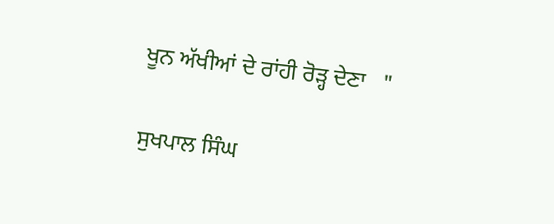ਖੂਨ ਅੱਖੀਆਂ ਦੇ ਰਾਂਹੀ ਰੋੜ੍ਹ ਦੇਣਾ   "

ਸੁਖਪਾਲ ਸਿੰਘ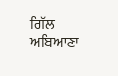ਗਿੱਲ
ਅਬਿਆਣਾ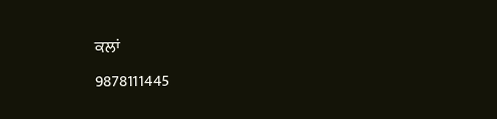ਕਲਾਂ
9878111445